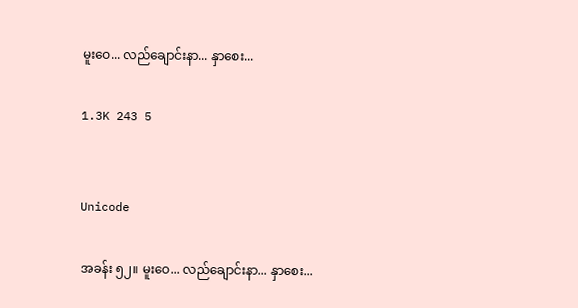မူးဝေ... လည်ချောင်းနာ... နှာစေး...

1.3K 243 5


Unicode

အခန်း ၅၂။ မူးဝေ... လည်ချောင်းနာ... နှာစေး...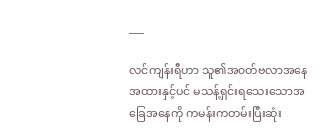___

လင်ကျန်းရီဟာ သူ၏အ၀တ်ဗလာအနေအထားနှင့်ပင် မသန့်ရှင်းရသေးသောအခြေအနေကို ကမန်းကတမ်းပြီးဆုံး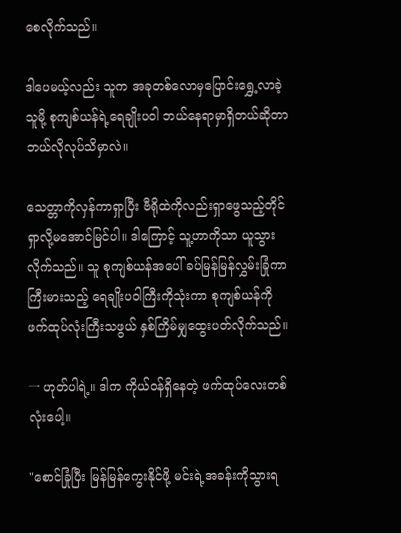စေလိုက်သည်။

ဒါပေမယ့်လည်း သူက အခုတစ်လောမှပြောင်းရွှေ့လာခဲ့သူမို့ စုကျစ်ယန်ရဲ့ရေချိုးပဝါ ဘယ်နေရာမှာရှိတယ်ဆိုတာ ဘယ်လိုလုပ်သိမှာလဲ။

သေတ္တာကိုလှန်ကာရှာပြီး ဗီရိုထဲကိုလည်းရှာဖွေသည့်တိုင် ရှာလို့မအောင်မြင်ပါ။ ဒါကြောင့် သူ့ဟာကိုသာ ယူသွားလိုက်သည်။ သူ စုကျစ်ယန်အပေါ် ခပ်မြန်မြန်လွှမ်းခြုံကာ ကြီးမားသည့် ရေချိုးပဝါကြီးကိုသုံးကာ စုကျစ်ယန်ကို ဖက်ထုပ်လုံးကြီးသဖွယ် နှစ်ကြိမ်မျှထွေးပတ်လိုက်သည်။

一 ဟုတ်ပါရဲ့။ ဒါက ကိုယ်၀န်ရှိနေတဲ့ ဖက်ထုပ်လေးတစ်လုံးပေါ့။

"စောင်ခြုံပြီး မြန်မြန်ကွေးနိုင်ဖို့ မင်းရဲ့အခန်းကိုသွားရ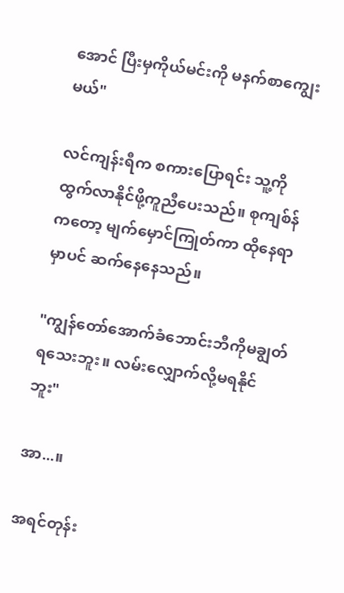အောင် ပြီးမှကိုယ်မင်းကို မနက်စာကျွေးမယ်"

လင်ကျန်းရီက စကားပြောရင်း သူ့ကိုထွက်လာနိုင်ဖို့ကူညီပေးသည်။ စုကျစ်န်ကတော့ မျက်မှောင်ကြုတ်ကာ ထိုနေရာမှာပင် ဆက်နေနေသည်။

"ကျွန်တော်အောက်ခံဘောင်းဘီကိုမချွတ်ရသေးဘူး။ လမ်းလျှောက်လို့မရနိုင်ဘူး"

အာ...။

အရင်တုန်း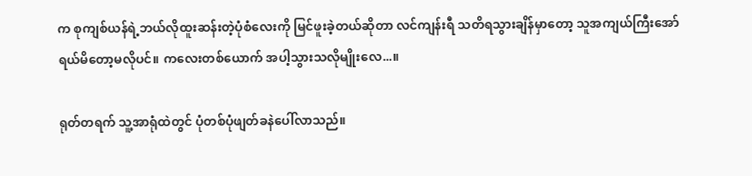က စုကျစ်ယန်ရဲ့ဘယ်လိုထူးဆန်းတဲ့ပုံစံလေးကို မြင်ဖူးခဲ့တယ်ဆိုတာ လင်ကျန်းရီ သတိရသွားချိန်မှာတော့ သူအကျယ်ကြီးအော်ရယ်မိတော့မလိုပင်။ ကလေးတစ်ယောက် အပါ့သွားသလိုမျိုးလေ...။

ရုတ်တရက် သူ့အာရုံထဲတွင် ပုံတစ်ပုံဖျတ်ခနဲပေါ်လာသည်။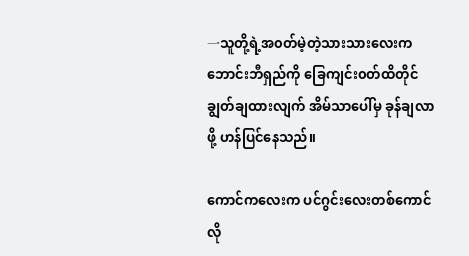一သူတို့ရဲ့အ၀တ်မဲ့တဲ့သားသားလေးက ဘောင်းဘီရှည်ကို ခြေကျင်း၀တ်ထိတိုင်ချွတ်ချထားလျက် အိမ်သာပေါ်မှ ခုန်ချလာဖို့ ဟန်ပြင်နေသည်။

ကောင်ကလေးက ပင်ဂွင်းလေးတစ်ကောင်လို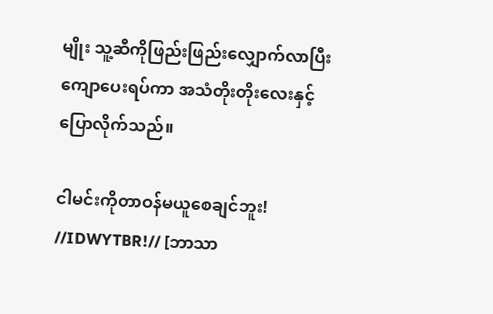မျိုး သူ့ဆီကိုဖြည်းဖြည်းလျှောက်လာပြီး ကျောပေးရပ်ကာ အသံတိုးတိုးလေးနှင့် ပြောလိုက်သည်။

ငါမင်းကိုတာဝန်မယူစေချင်ဘူး! //IDWYTBR!// [ဘာသာ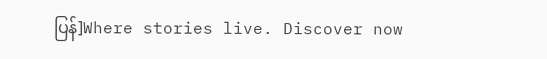ပြန်]Where stories live. Discover now